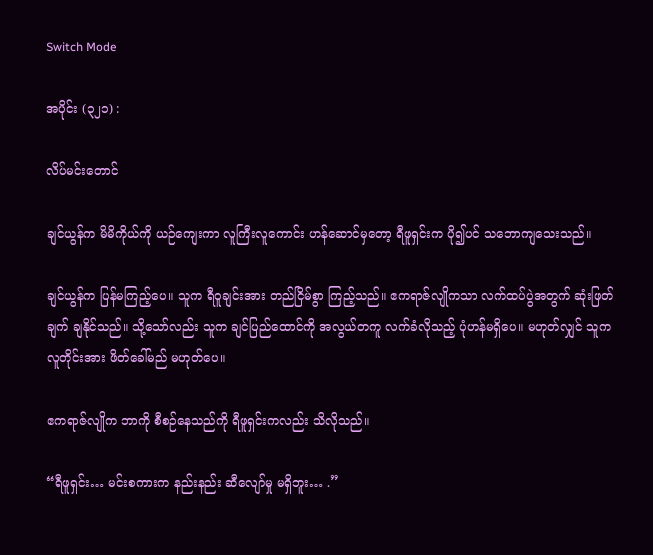Switch Mode

အပိုင်း (၃၂၁) :

လိပ်မင်းတောင်

ချင်ယွန်က မိမိကိုယ်ကို ယဉ်ကျေးကာ လူကြီးလူကောင်း ဟန်ဆောင်မှတော့ ရီဖူရှင်းက ပို၍ပင် သဘောကျသေးသည်။

ချင်ယွန်က ပြန်မကြည့်ပေ။ သူက ရီဝူချင်းအား တည်ငြိမ်စွာ ကြည့်သည်။ ဧကရာဇ်လျိုကသာ လက်ထပ်ပွဲအတွက် ဆုံးဖြတ်ချက် ချနိုင်သည်။ သို့သော်လည်း သူက ချင်ပြည်ထောင်ကို အလွယ်တကူ လက်ခံလိုသည့် ပုံဟန်မရှိပေ။ မဟုတ်လျှင် သူက လူတိုင်းအား ဖိတ်ခေါ်မည် မဟုတ်ပေ။

ဧကရာဇ်လျိုက ဘာကို စီစဉ်နေသည်ကို ရီဖူရှင်းကလည်း သိလိုသည်။

“ရီဖူရှင်း… မင်းစကားက နည်းနည်း ဆီလျော်မှု မရှိဘူး… .”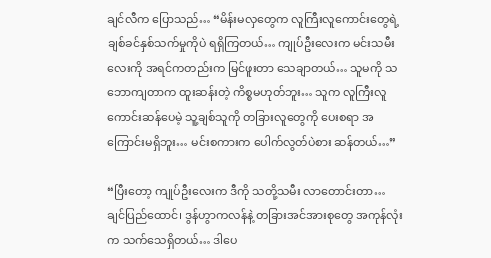ချင်လီက ပြောသည်… “မိန်းမလှတွေက လူကြီးလူကောင်းတွေရဲ့ ချစ်ခင်နှစ်သက်မှုကိုပဲ ရရှိကြတယ်… ကျုပ်ဦးလေးက မင်းသမီးလေးကို အရင်ကတည်းက မြင်ဖူးတာ သေချာတယ်… သူမကို သဘောကျတာက ထူးဆန်းတဲ့ ကိစ္စမဟုတ်ဘူး… သူက လူကြီးလူကောင်းဆန်ပေမဲ့ သူ့ချစ်သူကို တခြားလူတွေကို ပေးစရာ အကြောင်းမရှိဘူး… မင်းစကားက ပေါက်လွတ်ပဲစား ဆန်တယ်…”

“ပြီးတော့ ကျုပ်ဦးလေးက ဒီကို သတို့သမီး လာတောင်းတာ… ချင်ပြည်ထောင်၊ ဒွန်ဟွာကလန်နဲ့ တခြားအင်အားစုတွေ အကုန်လုံးက သက်သေရှိတယ်… ဒါပေ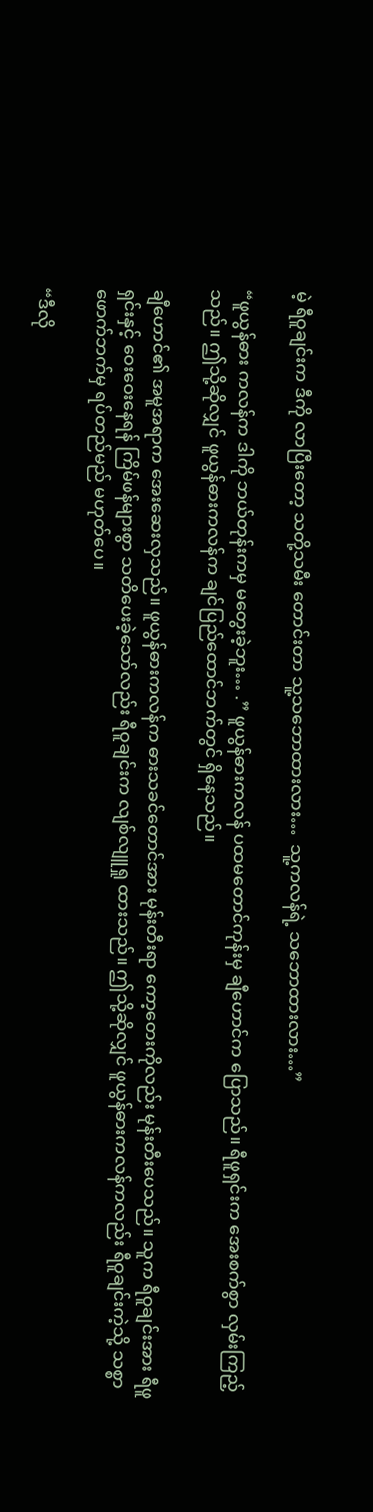မဲ့ ရီဝူချင်းက ဒီကို လာပြီးတော့ သတို့သမီး တောင်းတာ သူ့သဘောထားလား…  သူ့ကလန်ရဲ့ သဘောထားလား…”

“ဖူယွန်ဓား ကလန်က ဒါကို ဘယ်တုန်းကမှ မတွေးခဲ့ဘူး… .” ဖူယွန်ဓားကလန် ပထမတောင်ကုန်းမှ ချီဟောင်က ပြောသည်။ ရီဖူရှင်းက အေးစက်စွာ လှမ်းကြည့်သည်။ ဤသို့ဆိုလျှင် ဖူယွန်ဓားကလန်က ချင်ပြည်ထောင်ဘက်တွင် ရှိနေသည်။

ချီဟောင်၏ အမူအရာက အေးဆေးလှသည်။ ဖူယွန်ဓားကလန်က ဓားသခင်တောင်အား မုန်းတီးရာ ကော့တေးကိုလည်း မုန်းတီးပေသည်။ သူက ရီဝူချင်းအား ရီဖူရှင်းနှင့် ဝေးဝေးနေရန် ကြိမ်ဖန်များစွာ သတိပေးခဲ့သော်လည်း ရီဝူချင်းက လျစ်လျူရှု ထားသည်။ ဤသို့ဆိုလျှင် ဖူယွန်ဓားကလန်ကလည်း ရီဝူချင်းကဲ့သို့ သစ္စာဖောက်ဘက်မှ ရပ်တည်မည် မဟုတ်ပေ။

“ဒီလို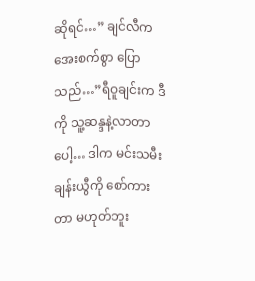ဆိုရင်…” ချင်လီက အေးစက်စွာ ပြောသည်…”ရီဝူချင်းက ဒီကို သူ့ဆန္ဒနဲ့လာတာပေါ့… ဒါက မင်းသမီး ချန်းယွီကို စော်ကားတာ မဟုတ်ဘူး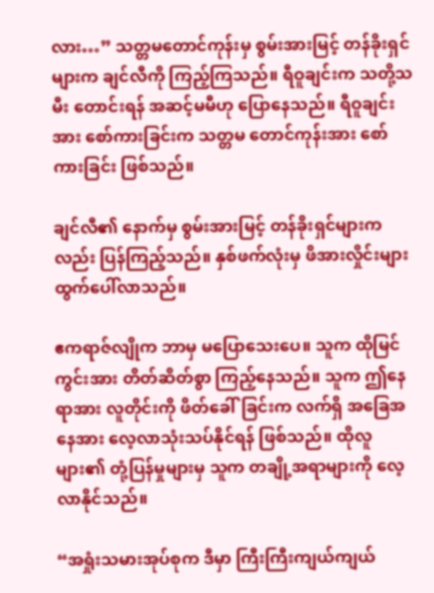လား…” သတ္တမတောင်ကုန်းမှ စွမ်းအားမြင့် တန်ခိုးရှင်များက ချင်လီကို ကြည့်ကြသည်။ ရီဝူချင်းက သတို့သမီး တောင်းရန် အဆင့်မမီဟု ပြောနေသည်။ ရီဝူချင်းအား စော်ကားခြင်းက သတ္တမ တောင်ကုန်းအား စော်ကားခြင်း ဖြစ်သည်။

ချင်လီ၏ နောက်မှ စွမ်းအားမြင့် တန်ခိုးရှင်များကလည်း ပြန်ကြည့်သည်။ နှစ်ဖက်လုံးမှ ဖိအားလှိုင်းများ ထွက်ပေါ်လာသည်။

ဧကရာဇ်လျိုက ဘာမှ မပြောသေးပေ။ သူက ထိုမြင်ကွင်းအား တိတ်ဆိတ်စွာ ကြည့်နေသည်။ သူက ဤနေရာအား လူတိုင်းကို ဖိတ်ခေါ်ခြင်းက လက်ရှိ အခြေအနေအား လေ့လာသုံးသပ်နိုင်ရန် ဖြစ်သည်။ ထိုလူများ၏ တုံ့ပြန်မှုများမှ သူက တချို့အရာများကို လေ့လာနိုင်သည်။

“အရှုံးသမားအုပ်စုက ဒီမှာ ကြီးကြီးကျယ်ကျယ်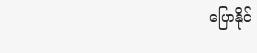ပြောနိုင်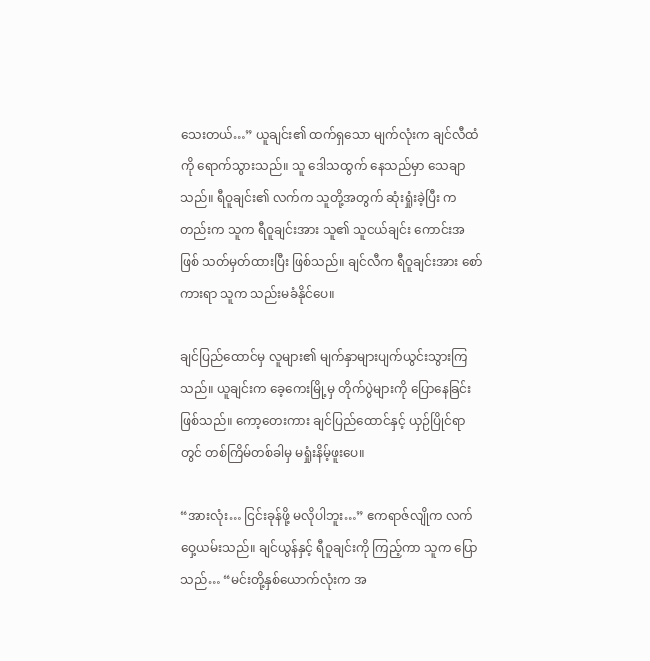သေးတယ်…” ယူချင်း၏ ထက်ရှသော မျက်လုံးက ချင်လီထံကို ရောက်သွားသည်။ သူ ဒေါသထွက် နေသည်မှာ သေချာသည်။ ရီဝူချင်း၏ လက်က သူတို့အတွက် ဆုံးရှုံးခဲ့ပြီး ကတည်းက သူက ရီဝူချင်းအား သူ၏ သူငယ်ချင်း ကောင်းအဖြစ် သတ်မှတ်ထားပြီး ဖြစ်သည်။ ချင်လီက ရီဝူချင်းအား စော်ကားရာ သူက သည်းမခံနိုင်ပေ။

ချင်ပြည်ထောင်မှ လူများ၏ မျက်နှာများပျက်ယွင်းသွားကြသည်။ ယူချင်းက ခေ့ကေးမြို့မှ တိုက်ပွဲများကို ပြောနေခြင်းဖြစ်သည်။ ကော့တေးကား ချင်ပြည်ထောင်နှင့် ယှဉ်ပြိုင်ရာတွင် တစ်ကြိမ်တစ်ခါမှ မရှုံးနိမ့်ဖူးပေ။

“အားလုံး… ငြင်းခုန်ဖို့ မလိုပါဘူး…” ဧကရာဇ်လျိုက လက်ဝှေ့ယမ်းသည်။ ချင်ယွန်နှင့် ရီဝူချင်းကို ကြည့်ကာ သူက ပြောသည်… “မင်းတို့နှစ်ယောက်လုံးက အ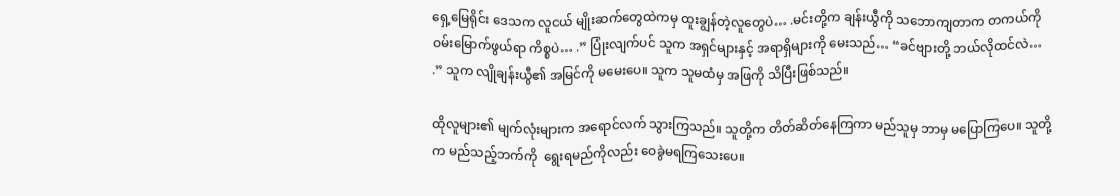ရှေ့မြေရိုင်း ဒေသက လူငယ် မျိုးဆက်တွေထဲကမှ ထူးချွန်တဲ့လူတွေပဲ… .မင်းတို့က ချန်းယွီကို သဘောကျတာက တကယ်ကို ဝမ်းမြောက်ဖွယ်ရာ ကိစ္စပဲ… .” ပြုံးလျက်ပင် သူက အရှင်များနှင့် အရာရှိများကို မေးသည်… “ခင်ဗျားတို့ ဘယ်လိုထင်လဲ… .” သူက လျိုချန်းယွီ၏ အမြင်ကို မမေးပေ။ သူက သူမထံမှ အဖြကို သိပြီးဖြစ်သည်။

ထိုလူများ၏ မျက်လုံးများက အရောင်လက် သွားကြသည်။ သူတို့က တိတ်ဆိတ်နေကြကာ မည်သူမှ ဘာမှ မပြောကြပေ။ သူတို့က မည်သည့်ဘက်ကို  ရွေးရမည်ကိုလည်း ဝေခွဲမရကြသေးပေ။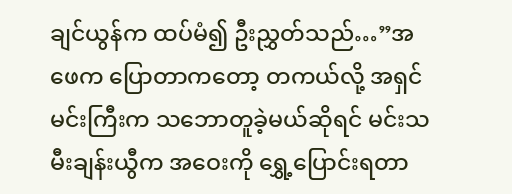ချင်ယွန်က ထပ်မံ၍ ဦးညွှတ်သည်…”အဖေက ပြောတာကတော့ တကယ်လို့ အရှင်မင်းကြီးက သဘောတူခဲ့မယ်ဆိုရင် မင်းသမီးချန်းယွီက အဝေးကို ရွှေ့ပြောင်းရတာ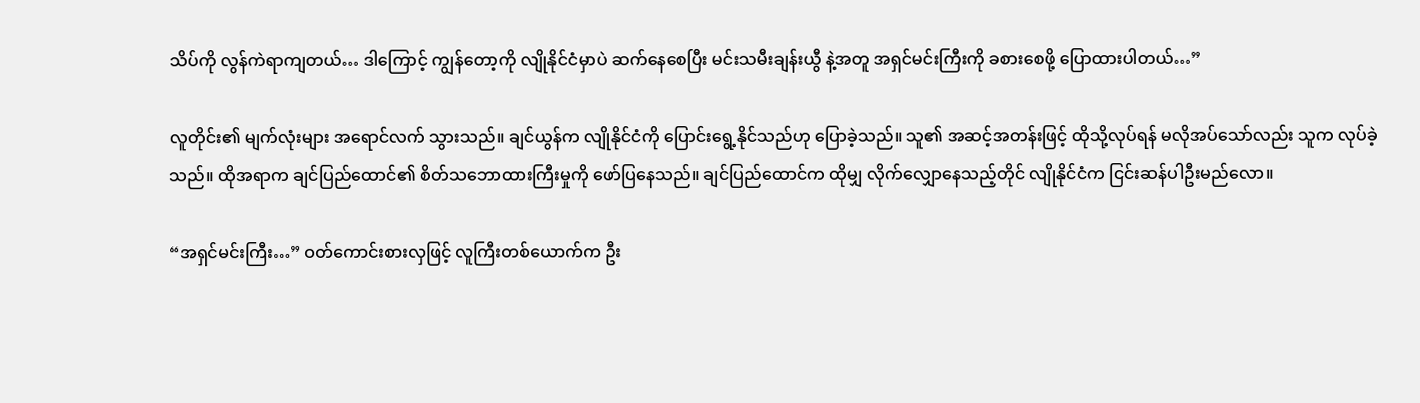သိပ်ကို လွန်ကဲရာကျတယ်… ဒါကြောင့် ကျွန်တော့ကို လျိုနိုင်ငံမှာပဲ ဆက်နေစေပြီး မင်းသမီးချန်းယွီ နဲ့အတူ အရှင်မင်းကြီးကို ခစားစေဖို့ ပြောထားပါတယ်…”

လူတိုင်း၏ မျက်လုံးများ အရောင်လက် သွားသည်။ ချင်ယွန်က လျိုနိုင်ငံကို ပြောင်းရွေ့နိုင်သည်ဟု ပြောခဲ့သည်။ သူ၏ အဆင့်အတန်းဖြင့် ထိုသို့လုပ်ရန် မလိုအပ်သော်လည်း သူက လုပ်ခဲ့သည်။ ထိုအရာက ချင်ပြည်ထောင်၏ စိတ်သဘောထားကြီးမှုကို ဖော်ပြနေသည်။ ချင်ပြည်ထောင်က ထိုမျှ လိုက်လျှောနေသည့်တိုင် လျိုနိုင်ငံက ငြင်းဆန်ပါဦးမည်လော။

“အရှင်မင်းကြီး…” ဝတ်ကောင်းစားလှဖြင့် လူကြီးတစ်ယောက်က ဦး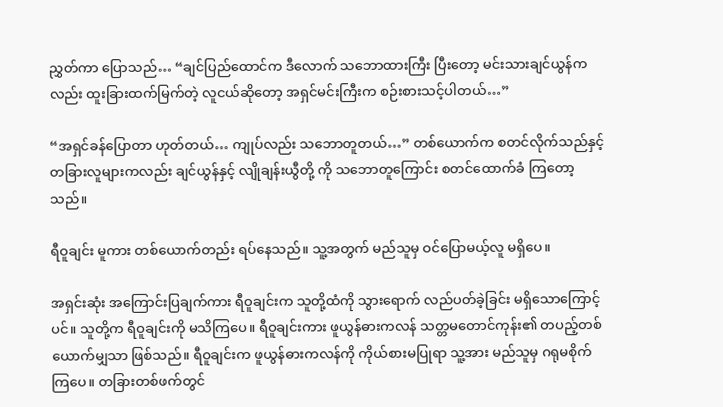ညွှတ်ကာ ပြောသည်… “ချင်ပြည်ထောင်က ဒီလောက် သဘောထားကြီး ပြီးတော့ မင်းသားချင်ယွန်ကလည်း ထူးခြားထက်မြက်တဲ့ လူငယ်ဆိုတော့ အရှင်မင်းကြီးက စဉ်းစားသင့်ပါတယ်…”

“အရှင်ခန်ပြောတာ ဟုတ်တယ်… ကျုပ်လည်း သဘောတူတယ်…” တစ်ယောက်က စတင်လိုက်သည်နှင့် တခြားလူများကလည်း ချင်ယွန်နှင့် လျိုချန်းယွီတို့ ကို သဘောတူကြောင်း စတင်ထောက်ခံ ကြတော့သည်။

ရီဝူချင်း မူကား တစ်ယောက်တည်း ရပ်နေသည်။ သူ့အတွက် မည်သူမှ ဝင်ပြောမယ့်လူ မရှိပေ။

အရှင်းဆုံး အကြောင်းပြချက်ကား ရီဝူချင်းက သူတို့ထံကို သွားရောက် လည်ပတ်ခဲ့ခြင်း မရှိသောကြောင့်ပင်။ သူတို့က ရီဝူချင်းကို မသိကြပေ။ ရီဝူချင်းကား ဖူယွန်ဓားကလန် သတ္တမတောင်ကုန်း၏ တပည့်တစ်ယောက်မျှသာ ဖြစ်သည်။ ရီဝူချင်းက ဖူယွန်ဓားကလန်ကို ကိုယ်စားမပြုရာ သူ့အား မည်သူမှ ဂရုမစိုက်ကြပေ။ တခြားတစ်ဖက်တွင်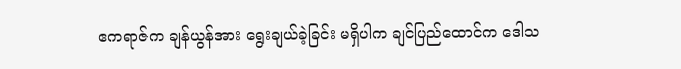ဧကရာဇ်က ချန်ယွန်အား ရွေးချယ်ခဲ့ခြင်း မရှိပါက ချင်ပြည်ထောင်က ဒေါသ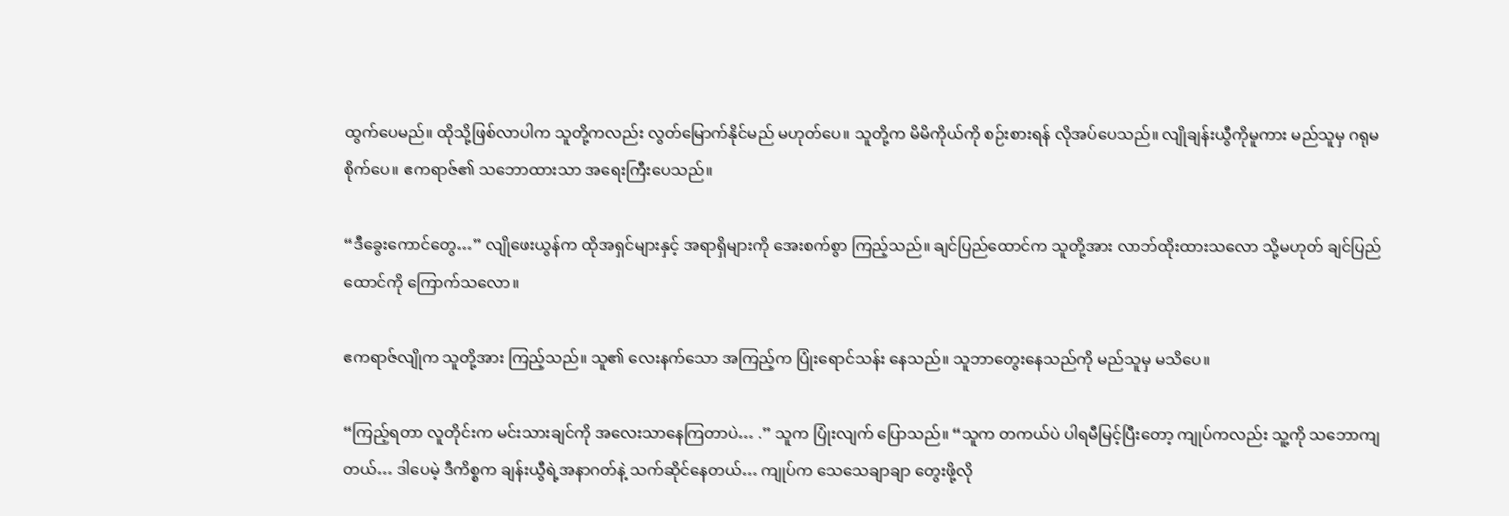ထွက်ပေမည်။ ထိုသို့ဖြစ်လာပါက သူတို့ကလည်း လွတ်မြောက်နိုင်မည် မဟုတ်ပေ။ သူတို့က မိမိကိုယ်ကို စဉ်းစားရန် လိုအပ်ပေသည်။ လျိုချန်းယွီကိုမူကား မည်သူမှ ဂရုမစိုက်ပေ။ ဧကရာဇ်၏ သဘောထားသာ အရေးကြီးပေသည်။

“ဒီခွေးကောင်တွေ…” လျိုဖေးယွန်က ထိုအရှင်များနှင့် အရာရှိများကို အေးစက်စွာ ကြည့်သည်။ ချင်ပြည်ထောင်က သူတို့အား လာဘ်ထိုးထားသလော သို့မဟုတ် ချင်ပြည်ထောင်ကို ကြောက်သလော။

ဧကရာဇ်လျိုက သူတို့အား ကြည့်သည်။ သူ၏ လေးနက်သော အကြည့်က ပြုံးရောင်သန်း နေသည်။ သူဘာတွေးနေသည်ကို မည်သူမှ မသိပေ။

“ကြည့်ရတာ လူတိုင်းက မင်းသားချင်ကို အလေးသာနေကြတာပဲ… .” သူက ပြုံးလျက် ပြောသည်။ “သူက တကယ်ပဲ ပါရမီမြင့်ပြီးတော့ ကျုပ်ကလည်း သူ့ကို သဘောကျတယ်… ဒါပေမဲ့ ဒီကိစ္စက ချန်းယွီရဲ့အနာဂတ်နဲ့ သက်ဆိုင်နေတယ်… ကျုပ်က သေသေချာချာ တွေးဖို့လို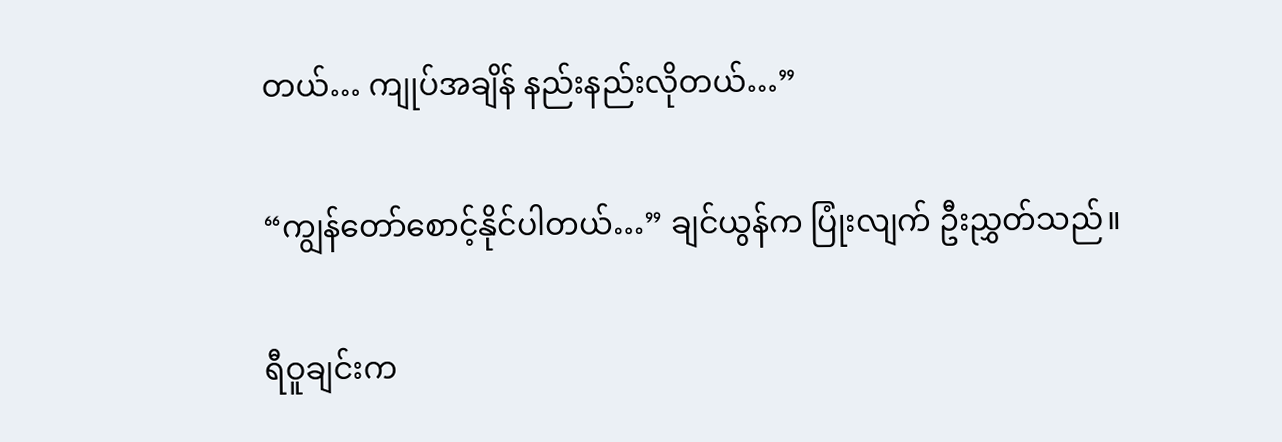တယ်… ကျုပ်အချိန် နည်းနည်းလိုတယ်…”

“ကျွန်တော်စောင့်နိုင်ပါတယ်…” ချင်ယွန်က ပြုံးလျက် ဦးညွှတ်သည်။

ရီဝူချင်းက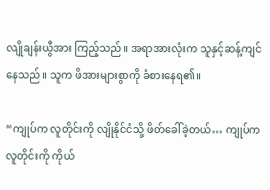လျိုချန်းယွီအား ကြည့်သည်။ အရာအားလုံးက သူနှင့်ဆန့်ကျင် နေသည်။ သူက ဖိအားများစွာကို ခံစားနေရ၏။

“ကျုပ်က လူတိုင်းကို လျိုနိုင်ငံသို့ ဖိတ်ခေါ်ခဲ့တယ်… ကျုပ်က လူတိုင်းကို ကိုယ်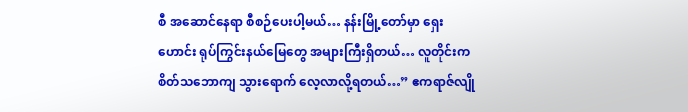စီ အဆောင်နေရာ စီစဉ်ပေးပါ့မယ်… နန်းမြို့တော်မှာ ရှေးဟောင်း ရုပ်ကြွင်းနယ်မြေတွေ အများကြီးရှိတယ်… လူတိုင်းက စိတ်သဘောကျ သွားရောက် လေ့လာလို့ရတယ်…” ဧကရာဇ်လျို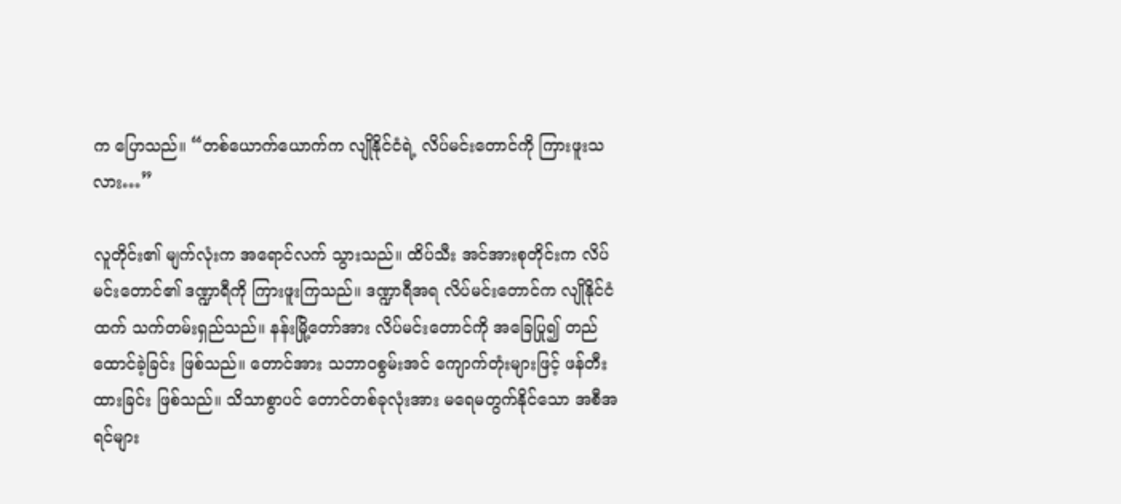က ပြောသည်။ “တစ်ယောက်ယောက်က လျိုနိုင်ငံရဲ့ လိပ်မင်းတောင်ကို ကြားဖူးသလား…”

လူတိုင်း၏ မျက်လုံးက အရောင်လက် သွားသည်။ ထိပ်သီး အင်အားစုတိုင်းက လိပ်မင်းတောင်၏ ဒဏ္ဍာရီကို ကြားဖူးကြသည်။ ဒဏ္ဍာရီအရ လိပ်မင်းတောင်က လျိုနိုင်ငံထက် သက်တမ်းရှည်သည်။ နန်းမြို့တော်အား လိပ်မင်းတောင်ကို အခြေပြု၍ တည်ထောင်ခဲ့ခြင်း ဖြစ်သည်။ တောင်အား သဘာဝစွမ်းအင် ကျောက်တုံးများဖြင့် ဖန်တီးထားခြင်း ဖြစ်သည်။ သိသာစွာပင် တောင်တစ်ခုလုံးအား မရေမတွက်နိုင်သော အစီအရင်များ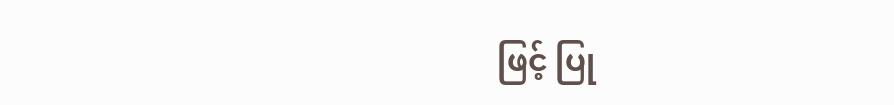ဖြင့် ပြု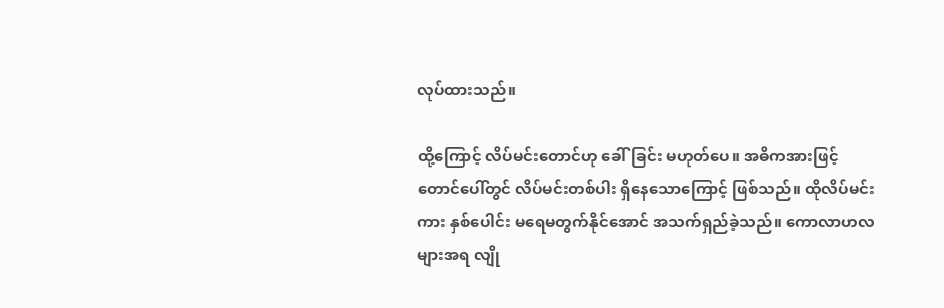လုပ်ထားသည်။

ထို့ကြောင့် လိပ်မင်းတောင်ဟု ခေါ်ခြင်း မဟုတ်ပေ။ အဓိကအားဖြင့် တောင်ပေါ်တွင် လိပ်မင်းတစ်ပါး ရှိနေသောကြောင့် ဖြစ်သည်။ ထိုလိပ်မင်းကား နှစ်ပေါင်း မရေမတွက်နိုင်အောင် အသက်ရှည်ခဲ့သည်။ ကောလာဟလများအရ လျို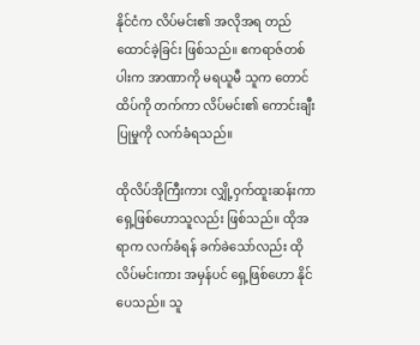နိုင်ငံက လိပ်မင်း၏ အလိုအရ တည်ထောင်ခဲ့ခြင်း ဖြစ်သည်။ ဧကရာဇ်တစ်ပါးက အာဏာကို မရယူမီ သူက တောင်ထိပ်ကို တက်ကာ လိပ်မင်း၏ ကောင်းချီးပြုမှုကို လက်ခံရသည်။

ထိုလိပ်အိုကြီးကား လျှို့ဝှက်ထူးဆန်းကာ ရှေ့ဖြစ်ဟောသူလည်း ဖြစ်သည်။ ထိုအရာက လက်ခံရန် ခက်ခဲသော်လည်း ထိုလိပ်မင်းကား အမှန်ပင် ရှေ့ဖြစ်ဟော နိုင်ပေသည်။ သူ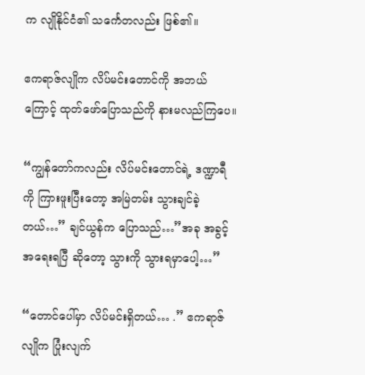က လျိုနိုင်ငံ၏ သင်္ကေတလည်း ဖြစ်၏။

ဧကရာဇ်လျိုက လိပ်မင်းတောင်ကို အဘယ်ကြောင့် ထုတ်ဖော်ပြောသည်ကို နားမလည်ကြပေ။

“ကျွန်တော်ကလည်း လိပ်မင်းတောင်ရဲ့ ဒဏ္ဍာရီကို ကြားဖူးပြီးတော့ အမြဲတမ်း သွားချင်ခဲ့တယ်…” ချင်ယွန်က ပြောသည်…”အခု အခွင့်အရေးရပြီ ဆိုတော့ သွားကို သွားရမှာပေါ့…”

“တောင်ပေါ်မှာ လိပ်မင်းရှိတယ်… .” ဧကရာဇ်လျိုက ပြုံးလျက်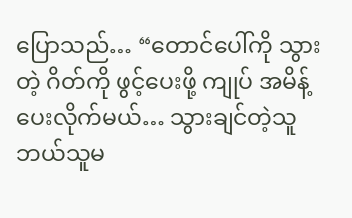ပြောသည်… “တောင်ပေါ်ကို သွားတဲ့ ဂိတ်ကို ဖွင့်ပေးဖို့ ကျုပ် အမိန့်ပေးလိုက်မယ်… သွားချင်တဲ့သူ ဘယ်သူမ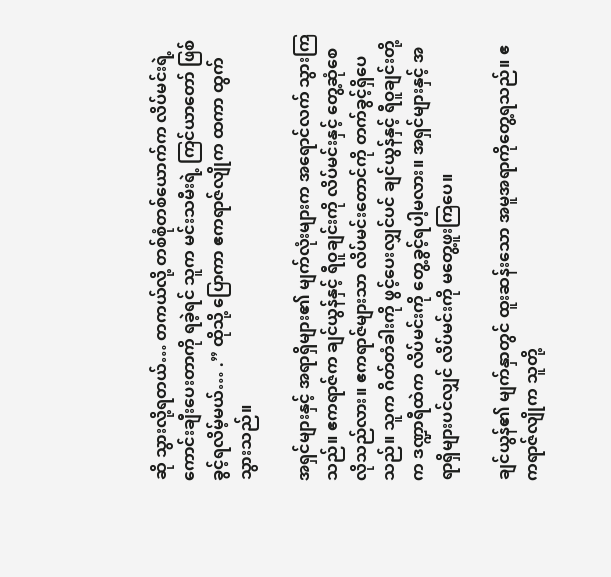ဆို သွားလို့ရတယ်… တကယ်လို့ တစ်စုံတစ်ယောက်က လိပ်မင်းရဲ့ ကောင်းချီးပေးတာကို ရခဲ့ရင် သူက မင်းသမီးရဲ့ ကြင်ယာတော် ဖြစ်ခွင့်ရလိမ့်မယ်… .” ထိုသို့ ပြောကာ ဧကရာဇ်လျိုက ထကာ ထွက်သွားသည်။

အရှင်များနှင့် အရာရှိများ၏ မျက်လုံးများက အရောင်လက် သွားကြသည်။ ဧကရာဇ်က ချင်ယွန်နှင့် ရီဝူချင်းကို လိပ်မင်းနှင့် တွေ့ဆုံစေလိုသည်လား။ ဧကရာဇ်များသာ လိပ်မင်းတောင်ကို တက်ခွင့်ရှိပေသည်။ သူက ဂိတ်တံခါးကို ဖွင့်ပေးလျှင်ပင် ချင်ယွန်နှင့် ရီဝူချင်းတို့က ဒဏ္ဍာရီထဲက လိပ်မင်းကို တွေ့ခွင့်ရပါ့မလား။ အရှင်များနှင့် အရာရှိများပင်လျှင် လိပ်မင်းကို မတွေ့ဖူးကြပေ။

ချင်ယွန်၏ မျက်နှာတွင် ထူးဆန်းသော အမူအရာကိုတွေ့ရသည်။ ဧကရာဇ်လျိုက သူတို့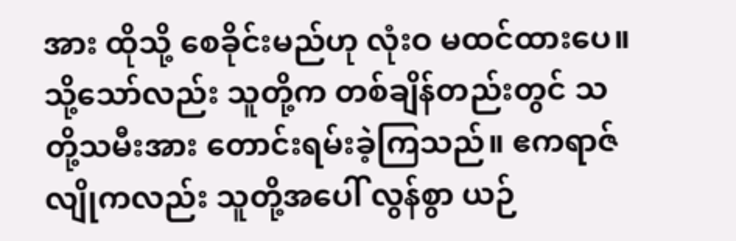အား ထိုသို့ စေခိုင်းမည်ဟု လုံးဝ မထင်ထားပေ။ သို့သော်လည်း သူတို့က တစ်ချိန်တည်းတွင် သတို့သမီးအား တောင်းရမ်းခဲ့ကြသည်။ ဧကရာဇ်လျိုကလည်း သူတို့အပေါ် လွန်စွာ ယဉ်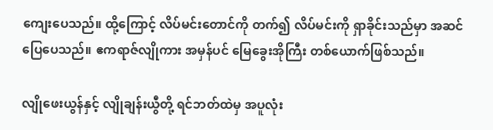ကျေးပေသည်။ ထို့ကြောင့် လိပ်မင်းတောင်ကို တက်၍ လိပ်မင်းကို ရှာခိုင်းသည်မှာ အဆင်ပြေပေသည်။ ဧကရာဇ်လျိုကား အမှန်ပင် မြေခွေးအိုကြီး တစ်ယောက်ဖြစ်သည်။

လျိုဖေးယွန်နှင့် လျိုချန်းယွီတို့ ရင်ဘတ်ထဲမှ အပူလုံး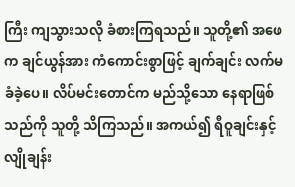ကြီး ကျသွားသလို ခံစားကြရသည်။ သူတို့၏ အဖေက ချင်ယွန်အား ကံကောင်းစွာဖြင့် ချက်ချင်း လက်မခံခဲ့ပေ။ လိပ်မင်းတောင်က မည်သို့သော နေရာဖြစ်သည်ကို သူတို့ သိကြသည်။ အကယ်၍ ရီဝူချင်းနှင့် လျိုချန်း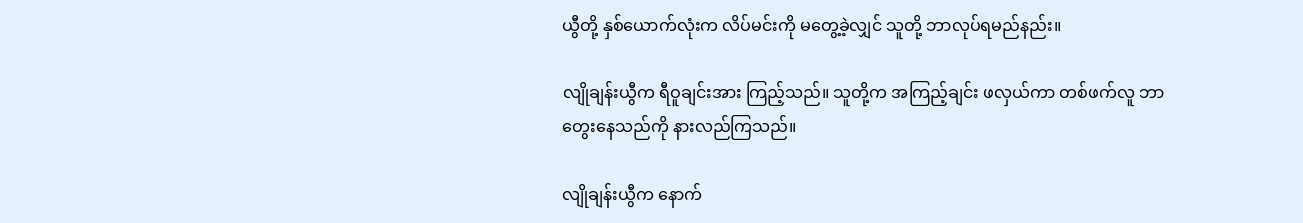ယွီတို့ နှစ်ယောက်လုံးက လိပ်မင်းကို မတွေ့ခဲ့လျှင် သူတို့ ဘာလုပ်ရမည်နည်း။

လျိုချန်းယွီက ရီဝူချင်းအား ကြည့်သည်။ သူတို့က အကြည့်ချင်း ဖလှယ်ကာ တစ်ဖက်လူ ဘာတွေးနေသည်ကို နားလည်ကြသည်။

လျိုချန်းယွီက နောက်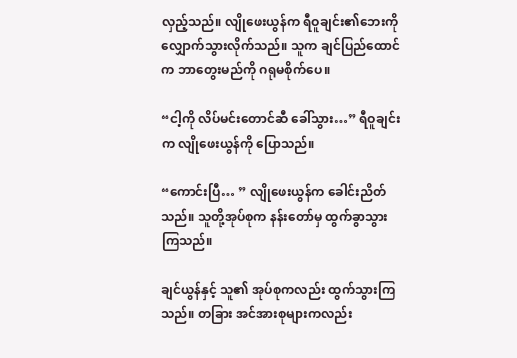လှည့်သည်။ လျိုဖေးယွန်က ရီဝူချင်း၏ဘေးကို လျှောက်သွားလိုက်သည်။ သူက ချင်ပြည်ထောင်က ဘာတွေးမည်ကို ဂရုမစိုက်ပေ။

“ငါ့ကို လိပ်မင်းတောင်ဆီ ခေါ်သွား…” ရီဝူချင်းက လျိုဖေးယွန်ကို ပြောသည်။

“ကောင်းပြီ… ” လျိုဖေးယွန်က ခေါင်းညိတ်သည်။ သူတို့အုပ်စုက နန်းတော်မှ ထွက်ခွာသွားကြသည်။

ချင်ယွန်နှင့် သူ၏ အုပ်စုကလည်း ထွက်သွားကြသည်။ တခြား အင်အားစုများကလည်း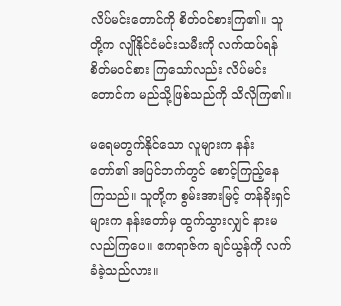လိပ်မင်းတောင်ကို စိတ်ဝင်စားကြ၏။ သူတို့က လျိုနိုင်ငံမင်းသမီးကို လက်ထပ်ရန် စိတ်မဝင်စား ကြသော်လည်း လိပ်မင်းတောင်က မည်သို့ဖြစ်သည်ကို သိလိုကြ၏။

မရေမတွက်နိုင်သော လူများက နန်းတော်၏ အပြင်ဘက်တွင် စောင့်ကြည့်နေကြသည်။ သူတို့က စွမ်းအားမြင့် တန်ခိုးရှင်များက နန်းတော်မှ ထွက်သွားလျှင် နားမလည်ကြပေ။ ဧကရာဇ်က ချင်ယွန်ကို လက်ခံခဲ့သည်လား။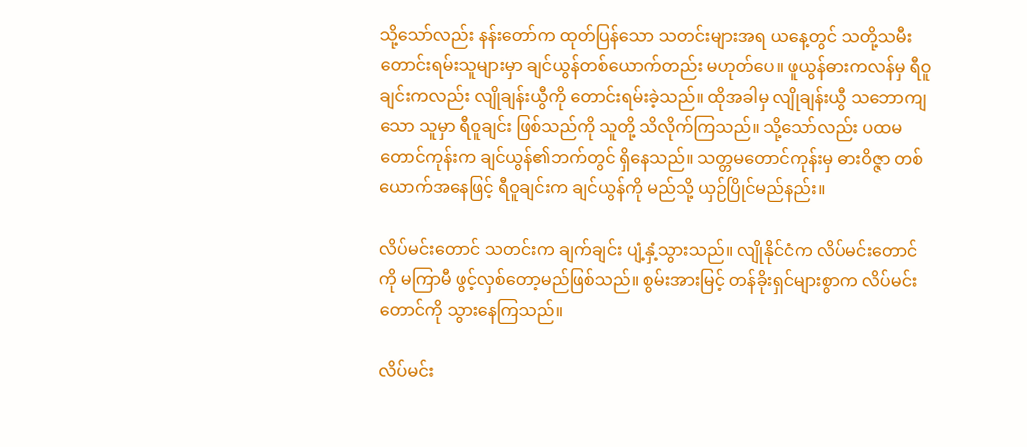သို့သော်လည်း နန်းတော်က ထုတ်ပြန်သော သတင်းများအရ ယနေ့တွင် သတို့သမီး တောင်းရမ်းသူများမှာ ချင်ယွန်တစ်ယောက်တည်း မဟုတ်ပေ။ ဖူယွန်ဓားကလန်မှ ရီဝူချင်းကလည်း လျိုချန်းယွီကို တောင်းရမ်းခဲ့သည်။ ထိုအခါမှ လျိုချန်းယွီ သဘောကျသော သူမှာ ရီဝူချင်း ဖြစ်သည်ကို သူတို့ သိလိုက်ကြသည်။ သို့သော်လည်း ပထမတောင်ကုန်းက ချင်ယွန်၏ဘက်တွင် ရှိနေသည်။ သတ္တမတောင်ကုန်းမှ ဓားဝိဇ္ဇာ တစ်ယောက်အနေဖြင့် ရီဝူချင်းက ချင်ယွန်ကို မည်သို့ ယှဉ်ပြိုင်မည်နည်း။

လိပ်မင်းတောင် သတင်းက ချက်ချင်း ပျံ့နှံ့သွားသည်။ လျိုနိုင်ငံက လိပ်မင်းတောင်ကို မကြာမီ ဖွင့်လှစ်တော့မည်ဖြစ်သည်။ စွမ်းအားမြင့် တန်ခိုးရှင်များစွာက လိပ်မင်းတောင်ကို သွားနေကြသည်။

လိပ်မင်း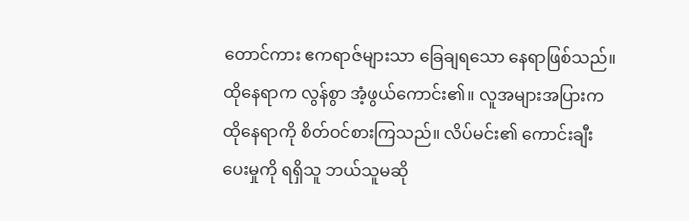တောင်ကား ဧကရာဇ်များသာ ခြေချရသော နေရာဖြစ်သည်။ ထိုနေရာက လွန်စွာ အံ့ဖွယ်ကောင်း၏။ လူအများအပြားက ထိုနေရာကို စိတ်ဝင်စားကြသည်။ လိပ်မင်း၏ ကောင်းချီးပေးမှုကို ရရှိသူ ဘယ်သူမဆို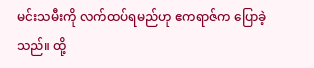မင်းသမီးကို လက်ထပ်ရမည်ဟု ဧကရာဇ်က ပြောခဲ့သည်။ ထို့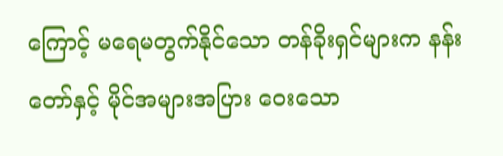ကြောင့် မရေမတွက်နိုင်သော တန်ခိုးရှင်များက နန်းတော်နှင့် မိုင်အများအပြား ဝေးသော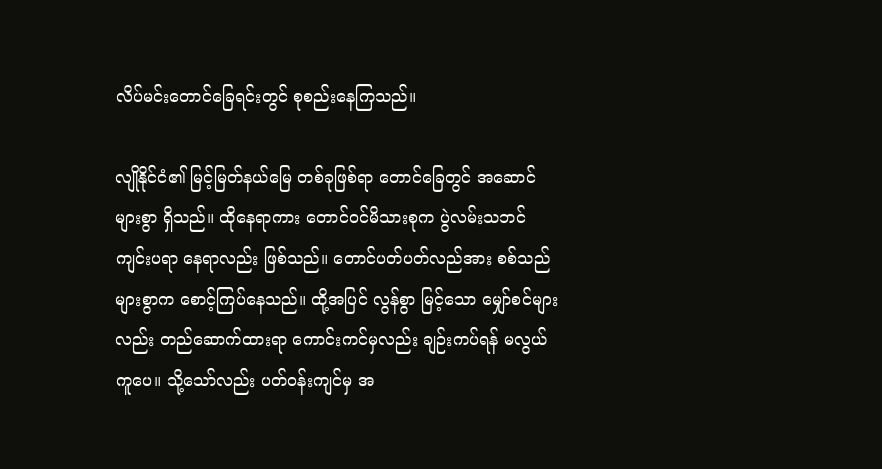လိပ်မင်းတောင်ခြေရင်းတွင် စုစည်းနေကြသည်။

လျိုနိုင်ငံ၏ မြင့်မြတ်နယ်မြေ တစ်ခုဖြစ်ရာ တောင်ခြေတွင် အဆောင်များစွာ ရှိသည်။ ထိုနေရာကား တောင်ဝင်မိသားစုက ပွဲလမ်းသဘင် ကျင်းပရာ နေရာလည်း ဖြစ်သည်။ တောင်ပတ်ပတ်လည်အား စစ်သည်များစွာက စောင့်ကြပ်နေသည်။ ထို့အပြင် လွန်စွာ မြင့်သော မျှော်စင်များလည်း တည်ဆောက်ထားရာ ကောင်းကင်မှလည်း ချဉ်းကပ်ရန် မလွယ်ကူပေ။ သို့သော်လည်း ပတ်ဝန်းကျင်မှ အ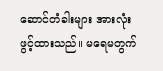ဆောင်တံခါးများ အားလုံး ဖွင့်ထားသည်။ မရေမတွက်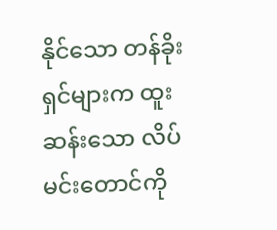နိုင်သော တန်ခိုးရှင်များက ထူးဆန်းသော လိပ်မင်းတောင်ကို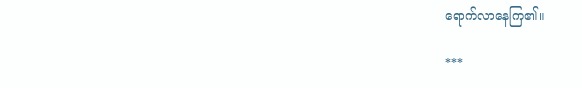ရောက်လာနေကြ၏။

***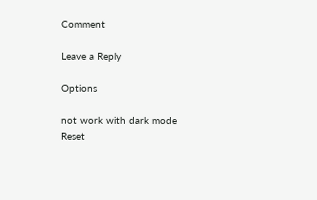Comment

Leave a Reply

Options

not work with dark mode
Reset